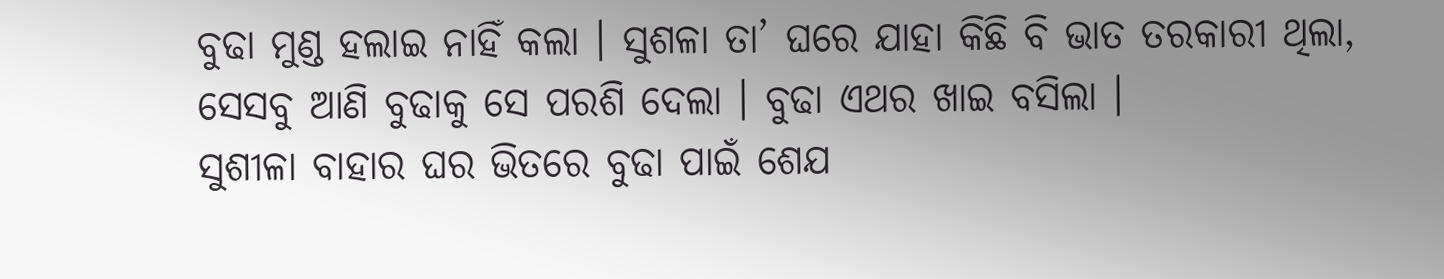ବୁଢା ମୁଣ୍ଡ ହଲାଇ ନାହିଁ କଲା । ସୁଶଳା ତା’ ଘରେ ଯାହା କିଛି ବି ଭାତ ତରକାରୀ ଥିଲା, ସେସବୁ ଆଣି ବୁଢାକୁ ସେ ପରଶି ଦେଲା । ବୁଢା ଏଥର ଖାଇ ବସିଲା ।
ସୁଶୀଳା ବାହାର ଘର ଭିତରେ ବୁଢା ପାଇଁ ଶେଯ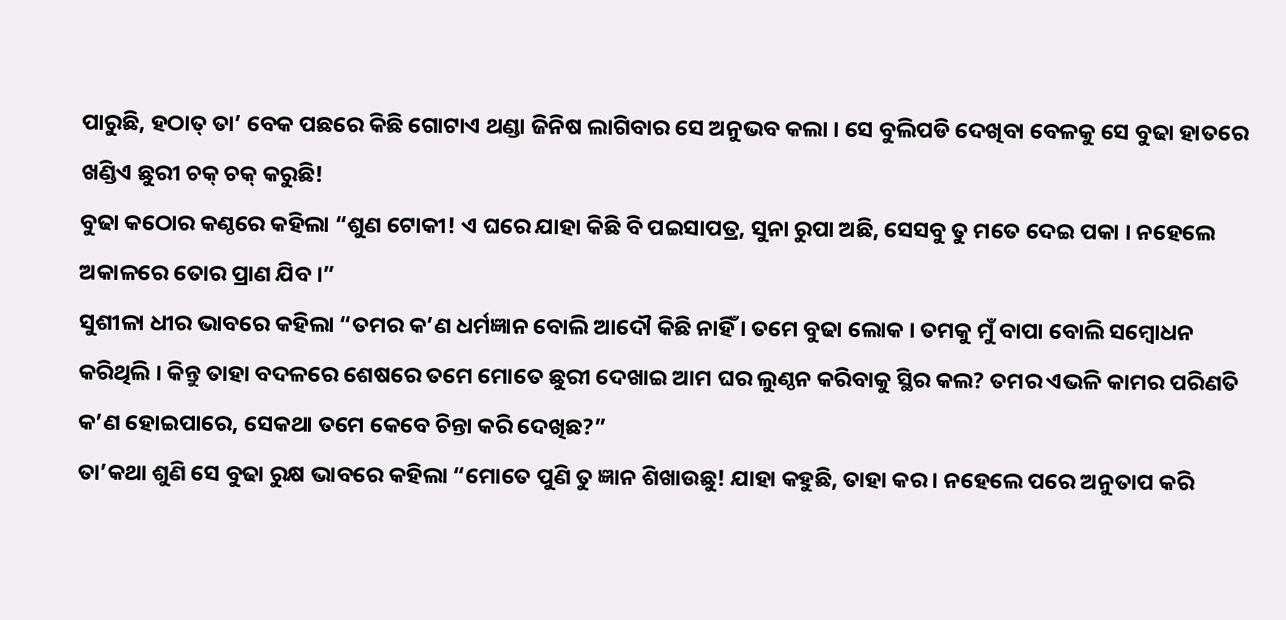ପାରୁଛି, ହଠାତ୍ ତା’ ବେକ ପଛରେ କିଛି ଗୋଟାଏ ଥଣ୍ଡା ଜିନିଷ ଲାଗିବାର ସେ ଅନୁଭବ କଲା । ସେ ବୁଲିପଡି ଦେଖିବା ବେଳକୁ ସେ ବୁଢା ହାତରେ ଖଣ୍ଡିଏ ଛୁରୀ ଚକ୍ ଚକ୍ କରୁଛି!
ବୁଢା କଠୋର କଣ୍ଠରେ କହିଲା “ଶୁଣ ଟୋକୀ! ଏ ଘରେ ଯାହା କିଛି ବି ପଇସାପତ୍ର, ସୁନା ରୁପା ଅଛି, ସେସବୁ ତୁ ମତେ ଦେଇ ପକା । ନହେଲେ ଅକାଳରେ ତୋର ପ୍ରାଣ ଯିବ ।”
ସୁଶୀଳା ଧୀର ଭାବରେ କହିଲା “ତମର କ’ଣ ଧର୍ମଜ୍ଞାନ ବୋଲି ଆଦୌ କିଛି ନାହିଁ । ତମେ ବୁଢା ଲୋକ । ତମକୁ ମୁଁ ବାପା ବୋଲି ସମ୍ବୋଧନ କରିଥିଲି । କିନ୍ତୁ ତାହା ବଦଳରେ ଶେଷରେ ତମେ ମୋତେ ଛୁରୀ ଦେଖାଇ ଆମ ଘର ଲୁଣ୍ଠନ କରିବାକୁ ସ୍ଥିର କଲ? ତମର ଏଭଳି କାମର ପରିଣତି କ’ଣ ହୋଇପାରେ, ସେକଥା ତମେ କେବେ ଚିନ୍ତା କରି ଦେଖିଛ?”
ତା’କଥା ଶୁଣି ସେ ବୁଢା ରୁକ୍ଷ ଭାବରେ କହିଲା “ମୋତେ ପୁଣି ତୁ ଜ୍ଞାନ ଶିଖାଉଛୁ! ଯାହା କହୁଛି, ତାହା କର । ନହେଲେ ପରେ ଅନୁତାପ କରି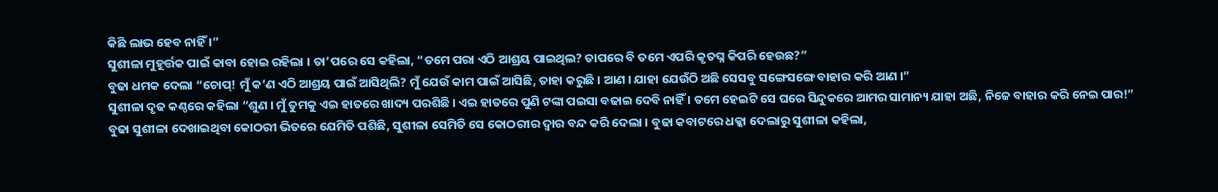କିଛି ଲାଭ ହେବ ନାହିଁ ।”
ସୁଶୀଳା ମୁହୂର୍ତ୍ତକ ପାଇଁ କାବା ହୋଇ ରହିଲା । ତା’ପରେ ସେ କହିଲା, “ତମେ ପରା ଏଠି ଆଶ୍ରୟ ପାଇଥିଲ? ତାପରେ ବି ତମେ ଏପରି କୃତଘ୍ନ କିପରି ହେଉଛ?”
ବୁଢା ଧମକ ଦେଲା “ଚୋପ୍! ମୁଁ କ’ଣ ଏଠି ଆଶ୍ରୟ ପାଇଁ ଆସିଥିଲି? ମୁଁ ଯେଉଁ କାମ ପାଇଁ ଆସିଛି, ତାହା କରୁଛି । ଆଣ । ଯାହା ଯେଉଁଠି ଅଛି ସେସବୁ ସଙ୍ଗେସଙ୍ଗେ ବାହାର କରି ଆଣ ।”
ସୁଶୀଳା ଦୃଢ କଣ୍ଠରେ କହିଲା “ଶୁଣ । ମୁଁ ତୁମକୁ ଏଇ ହାତରେ ଖାଦ୍ୟ ପରଶିଛି । ଏଇ ହାତରେ ପୁଣି ଟଙ୍କା ପଇସା ବଢାଇ ଦେବି ନାହିଁ । ତମେ ହେଇଟି ସେ ଘରେ ସିନ୍ଦୁକରେ ଆମର ସାମାନ୍ୟ ଯାହା ଅଛି, ନିଜେ ବାହାର କରି ନେଇ ପାର!”
ବୁଢା ସୁଶୀଳା ଦେଖାଇଥିବା କୋଠରୀ ଭିତରେ ଯେମିତି ପଶିଛି, ସୁଶୀଳା ସେମିତି ସେ କୋଠରୀର ଦ୍ୱାର ବନ୍ଦ କରି ଦେଲା । ବୁଢା କବାଟରେ ଧକ୍କା ଦେଲାରୁ ସୁଶୀଳା କହିଲା,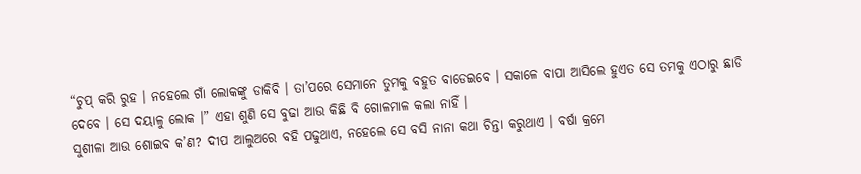“ଚୁପ୍ କରି ରୁହ । ନହେଲେ ଗାଁ ଲୋକଙ୍କୁ ଡାକିବି । ତା’ପରେ ସେମାନେ ତୁମକୁ ବହୁତ ବାଡେଇବେ । ସକାଳେ ବାପା ଆସିଲେ ହୁଏତ ସେ ତମକୁ ଏଠାରୁ ଛାଡି ଦେବେ । ସେ ଦୟାଳୁ ଲୋକ ।” ଏହା ଶୁଣି ସେ ବୁଢା ଆଉ କିଛି ବି ଗୋଳମାଳ କଲା ନାହିଁ ।
ସୁଶୀଳା ଆଉ ଶୋଇବ କ’ଣ? ଦୀପ ଆଲୁଅରେ ବହି ପଢୁଥାଏ, ନହେଲେ ସେ ବସି ନାନା କଥା ଚିନ୍ତା କରୁଥାଏ । ବର୍ଷା କ୍ରମେ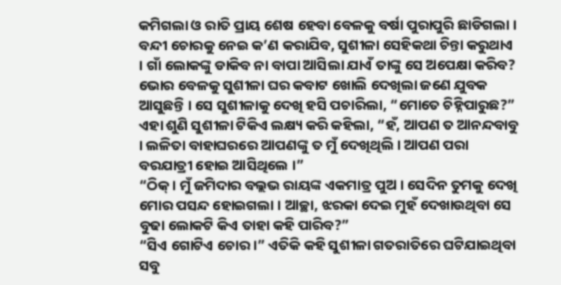କମିଗଲା ଓ ରାତି ପ୍ରାୟ ଶେଷ ହେବା ବେଳକୁ ବର୍ଷା ପୁରାପୁରି ଛାଡିଗଲା । ବନ୍ଦୀ ଚୋରକୁ ନେଇ କ’ଣ କରାଯିବ, ସୁଶୀଳା ସେହିକଥା ଚିନ୍ତା କରୁଥାଏ । ଗାଁ ଲୋକଙ୍କୁ ଡାକିବ ନା ବାପା ଆସିଲା ଯାଏଁ ତାଙ୍କୁ ସେ ଅପେକ୍ଷା କରିବ?
ଭୋର ବେଳକୁ ସୁଶୀଳା ଘର କବାଟ ଖୋଲି ଦେଖିଲା ଜଣେ ଯୁବକ ଆସୁଛନ୍ତି । ସେ ସୁଶୀଳାକୁ ଦେଖି ହସି ପଚାରିଲା, “ମୋତେ ଚିହ୍ନିପାରୁଛ?” ଏହା ଶୁଣି ସୁଶୀଳା ଟିକିଏ ଲକ୍ଷ୍ୟ କରି କହିଲା, “ହଁ, ଆପଣ ତ ଆନନ୍ଦବାବୁ । ଲଳିତା ବାହାଘରରେ ଆପଣଙ୍କୁ ତ ମୁଁ ଦେଖିଥିଲି । ଆପଣ ପରା ବରଯାତ୍ରୀ ହୋଇ ଆସିଥିଲେ ।”
“ଠିକ୍ । ମୁଁ ଜମିଦାର ବଲ୍ଲଭ ରାୟଙ୍କ ଏକମାତ୍ର ପୁଅ । ସେଦିନ ତୁମକୁ ଦେଖି ମୋର ପସନ୍ଦ ହୋଇଗଲା । ଆଚ୍ଛା, ଝରକା ଦେଇ ମୁହଁ ଦେଖାଉଥିବା ସେ ବୁଢା ଲୋକଟି କିଏ ତାହା କହି ପାରିବ?”
“ସିଏ ଗୋଟିଏ ଚୋର ।” ଏତିକି କହି ସୁଶୀଳା ଗତରାତିରେ ଘଟିଯାଇଥିବା ସବୁ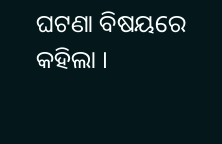ଘଟଣା ବିଷୟରେ କହିଲା ।